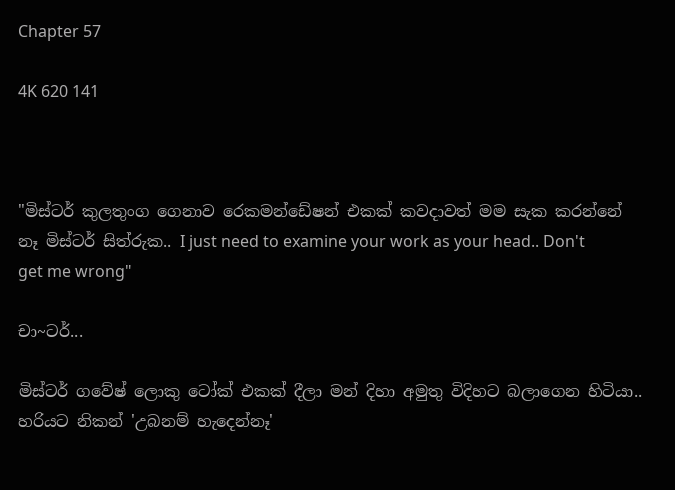Chapter 57

4K 620 141



"මිස්ටර් කුලතුංග ගෙනාව රෙකමන්ඩේෂන් එකක් කවදාවත් මම සැක කරන්නේ නෑ මිස්ටර් සිත්රුක.. I just need to examine your work as your head.. Don't get me wrong"

චා~ටර්...

මිස්ටර් ගවේෂ් ලොකු ටෝක් එකක් දීලා මන් දිහා අමුතු විදිහට බලාගෙන හිටියා.. හරියට නිකන් 'උබනම් හැදෙන්නෑ'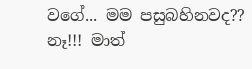වගේ... මම පසුබහිනවද?? නෑ!!! මාත්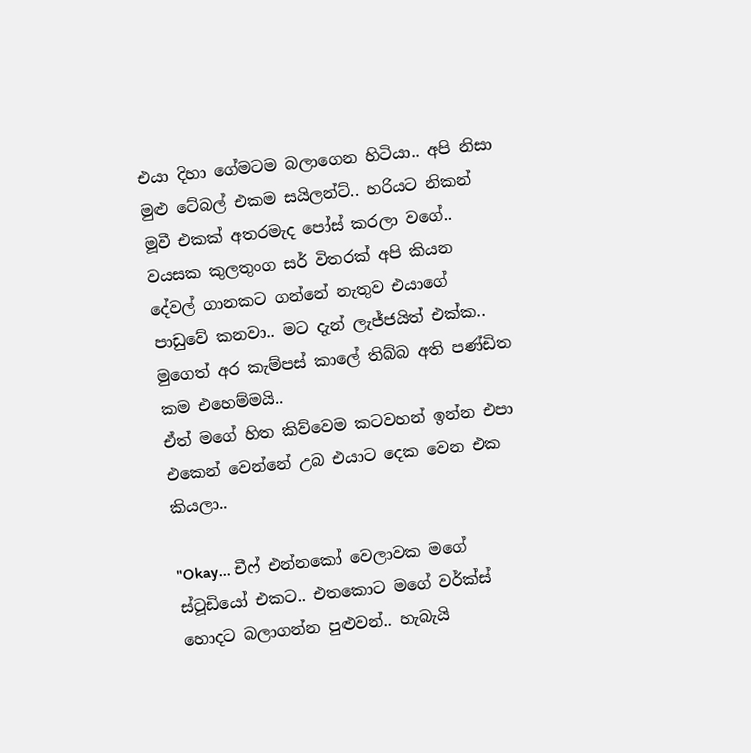එයා දිහා ගේමටම බලාගෙන හිටියා.. අපි නිසා මුළු ටේබල් එකම සයිලන්ට්.. හරියට නිකන් මූවී එකක් අතරමැද පෝස් කරලා වගේ.. වයසක කුලතුංග සර් විතරක් අපි කියන දේවල් ගානකට ගන්නේ නැතුව එයාගේ පාඩුවේ කනවා.. මට දැන් ලැජ්ජයිත් එක්ක.. මුගෙත් අර කැම්පස් කාලේ තිබ්බ අති පණ්ඩිත කම එහෙම්මයි..
ඒත් මගේ හිත කිව්වෙම කටවහන් ඉන්න එපා එකෙන් වෙන්නේ උබ එයාට දෙක වෙන එක කියලා..

"Okay... චීෆ් එන්නකෝ වෙලාවක මගේ ස්ටූඩියෝ එකට.. එතකොට මගේ වර්ක්ස් හොදට බලාගන්න පුළුවන්.. හැබැයි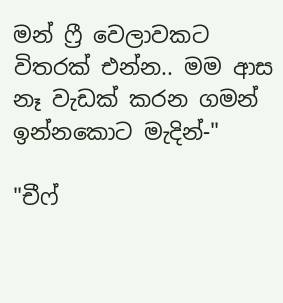මන් ෆ්‍රී වෙලාවකට විතරක් එන්න.. මම ආස නෑ වැඩක් කරන ගමන් ඉන්නකොට මැදින්-"

"චීෆ්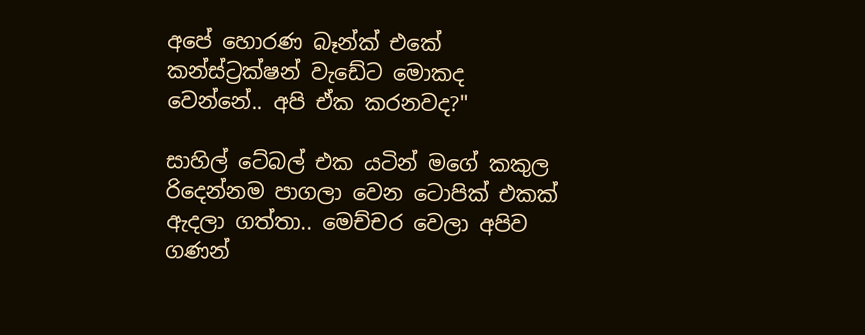අපේ හොරණ බෑන්ක් එකේ කන්ස්ට්‍රක්ෂන් වැඩේට මොකද වෙන්නේ.. අපි ඒක කරනවද?"

සාහිල් ටේබල් එක යටින් මගේ කකුල රිදෙන්නම පාගලා වෙන ටොපික් එකක් ඇදලා ගත්තා.. මෙච්චර වෙලා අපිව ගණන්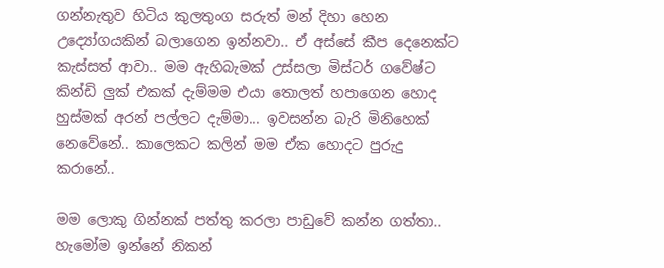ගන්නැතුව හිටිය කුලතුංග සරුත් මන් දිහා හෙන උද්‍යෝගයකින් බලාගෙන ඉන්නවා.. ඒ අස්සේ කීප දෙනෙක්ට කැස්සත් ආවා.. මම ඇහිබැමක් උස්සලා මිස්ටර් ගවේෂ්ට කින්ඩි ලුක් එකක් දැම්මම එයා තොලත් හපාගෙන හොද හුස්මක් අරන් පල්ලට දැම්මා... ඉවසන්න බැරි මිනිහෙක් නෙවේනේ.. කාලෙකට කලින් මම ඒක හොදට පුරුදු කරානේ..

මම ලොකු ගින්නක් පත්තු කරලා පාඩුවේ කන්න ගත්තා.. හැමෝම ඉන්නේ නිකන්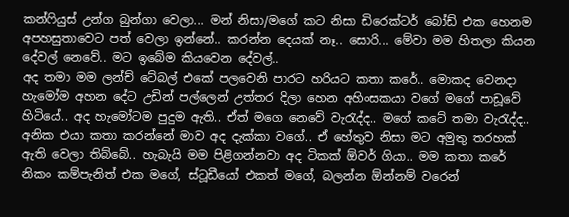කන්ෆියුස් උන්ග බුන්ගා වෙලා... මන් නිසා/මගේ කට නිසා ඩිරෙක්ටර් බෝඩ් එක හෙනම අපහසුතාවෙට පත් වෙලා ඉන්නේ.. කරන්න දෙයක් නෑ.. සොරි... මේවා මම හිතලා කියන දේවල් නෙවේ.. මට ඉබේම කියවෙන දේවල්..
අද තමා මම ලන්ච් ටේබල් එකේ පලවෙනි පාරට හරියට කතා කරේ.. මොකද වෙනදා හැමෝම අහන දේට උඩින් පල්ලෙන් උත්තර දිලා හෙන අහිංසකයා වගේ මගේ පාඩූවේ හිටියේ.. අද හැමෝටම පුදුම ඇති.. ඒත් මගෙ නෙවේ වැරැද්ද.. මගේ කටේ තමා වැරැද්ද.. අනික එයා කතා කරන්නේ මාව අද දැක්කා වගේ.. ඒ හේතුව නිසා මට අමුතු තරහක් ඇති වෙලා තිබ්බේ.. හැබැයි මම පිළිගන්නවා අද ටිකක් ඕවර් ගියා.. මම කතා කරේ නිකං කම්පැනිත් එක මගේ, ස්ටූඩීයෝ එකත් මගේ, බලන්න ඕන්නම් වරෙන්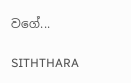වගේ...

SITHTHARA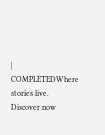| COMPLETEDWhere stories live. Discover now